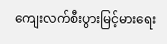ကျေးလက်စီးပွားမြင့်မားရေး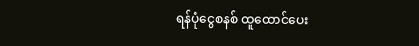ရန်ပုံငွေစနစ် ထူထောင်ပေး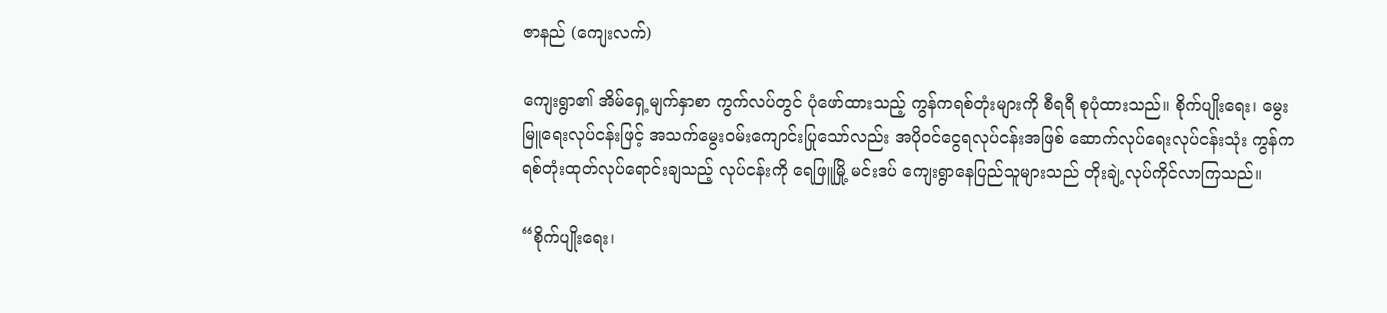ဇာနည် (ကျေးလက်)

ကျေးရွာ၏ အိမ်ရှေ့မျက်နှာစာ ကွက်လပ်တွင် ပုံဖော်ထားသည့် ကွန်ကရစ်တုံးများကို စီရရီ စုပုံထားသည်။ စိုက်ပျိုးရေး၊ မွေးမြူရေးလုပ်ငန်းဖြင့် အသက်မွေးဝမ်းကျောင်းပြုသော်လည်း အပိုဝင်ငွေရလုပ်ငန်းအဖြစ် ဆောက်လုပ်ရေးလုပ်ငန်းသုံး ကွန်ကရစ်တုံးထုတ်လုပ်ရောင်းချသည့် လုပ်ငန်းကို ရေဖြူမြို့ မင်းဒပ် ကျေးရွာနေပြည်သူများသည် တိုးချဲ့လုပ်ကိုင်လာကြသည်။

“စိုက်ပျိုးရေး၊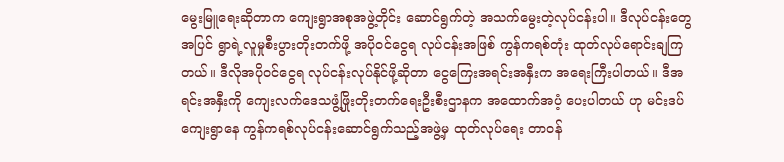မွေးမြူရေးဆိုတာက ကျေးရွာအစုအဖွဲ့တိုင်း ဆောင်ရွက်တဲ့ အသက်မွေးတဲ့လုပ်ငန်းပါ။ ဒီလုပ်ငန်းတွေအပြင် ရွာရဲ့လူမှုစီးပွားတိုးတက်ဖို့ အပိုဝင်ငွေရ လုပ်ငန်းအဖြစ် ကွန်ကရစ်တုံး ထုတ်လုပ်ရောင်းချကြတယ်။ ဒီလိုအပိုဝင်ငွေရ လုပ်ငန်းလုပ်နိုင်ဖို့ဆိုတာ ငွေကြေးအရင်းအနှီးက အရေးကြီးပါတယ်။ ဒီအရင်းအနှီးကို ကျေးလက်ဒေသဖွံ့ဖြိုးတိုးတက်ရေးဦးစီးဌာနက အထောက်အပံ့ ပေးပါတယ် ဟု မင်းဒပ်ကျေးရွာနေ ကွန်ကရစ်လုပ်ငန်းဆောင်ရွက်သည့်အဖွဲ့မှ ထုတ်လုပ်ရေး တာဝန်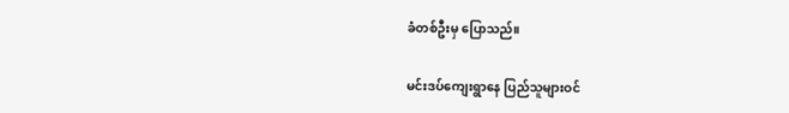ခံတစ်ဦးမှ ပြောသည်။

မင်းဒပ်ကျေးရွာနေ ပြည်သူများဝင်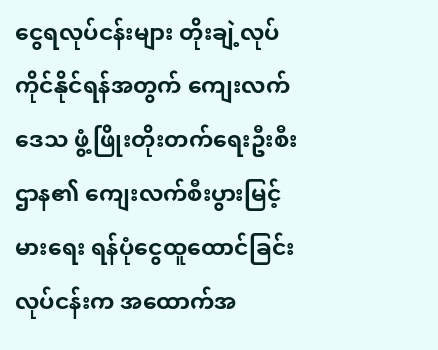ငွေရလုပ်ငန်းများ တိုးချဲ့လုပ်ကိုင်နိုင်ရန်အတွက် ကျေးလက်ဒေသ ဖွံ့ဖြိုးတိုးတက်ရေးဦးစီးဌာန၏ ကျေးလက်စီးပွားမြင့်မားရေး ရန်ပုံငွေထူထောင်ခြင်းလုပ်ငန်းက အထောက်အ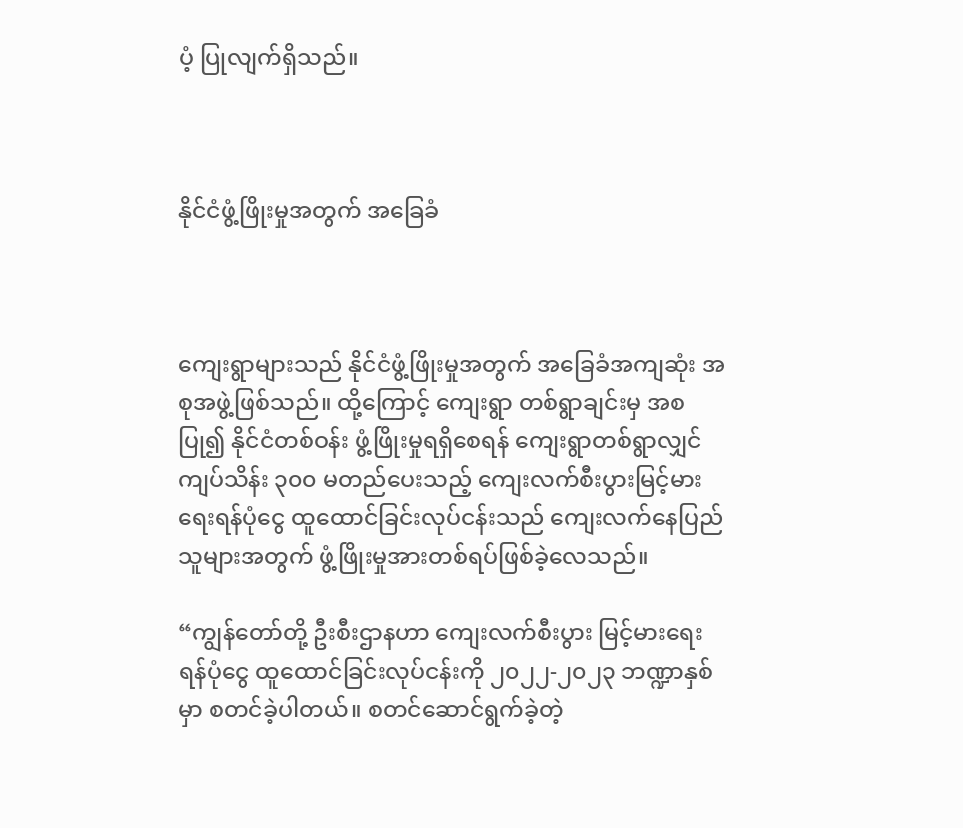ပံ့ ပြုလျက်ရှိသည်။



နိုင်ငံဖွံ့ဖြိုးမှုအတွက် အခြေခံ



ကျေးရွာများသည် နိုင်ငံဖွံ့ဖြိုးမှုအတွက် အခြေခံအကျဆုံး အစုအဖွဲ့ဖြစ်သည်။ ထို့ကြောင့် ကျေးရွာ တစ်ရွာချင်းမှ အစပြု၍ နိုင်ငံတစ်ဝန်း ဖွံ့ဖြိုးမှုရရှိစေရန် ကျေးရွာတစ်ရွာလျှင် ကျပ်သိန်း ၃၀၀ မတည်ပေးသည့် ကျေးလက်စီးပွားမြင့်မားရေးရန်ပုံငွေ ထူထောင်ခြင်းလုပ်ငန်းသည် ကျေးလက်နေပြည်သူများအတွက် ဖွံ့ဖြိုးမှုအားတစ်ရပ်ဖြစ်ခဲ့လေသည်။

“ကျွန်တော်တို့ ဦးစီးဌာနဟာ ကျေးလက်စီးပွား မြင့်မားရေးရန်ပုံငွေ ထူထောင်ခြင်းလုပ်ငန်းကို ၂၀၂၂-၂၀၂၃ ဘဏ္ဍာနှစ်မှာ စတင်ခဲ့ပါတယ်။ စတင်ဆောင်ရွက်ခဲ့တဲ့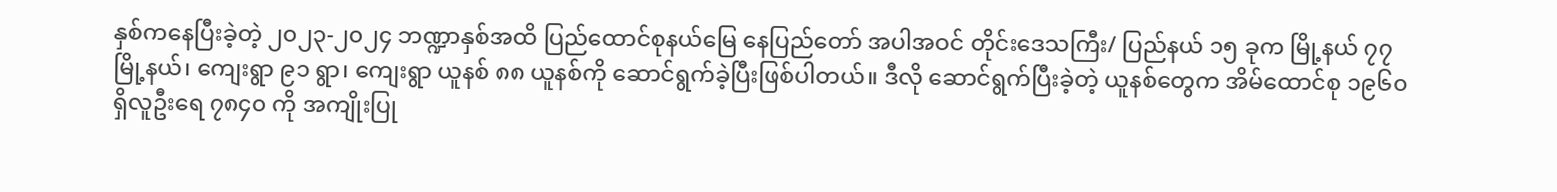နှစ်ကနေပြီးခဲ့တဲ့ ၂၀၂၃-၂၀၂၄ ဘဏ္ဍာနှစ်အထိ ပြည်ထောင်စုနယ်မြေ နေပြည်တော် အပါအဝင် တိုင်းဒေသကြီး/ ပြည်နယ် ၁၅ ခုက မြို့နယ် ၇၇ မြို့နယ်၊ ကျေးရွာ ၉၁ ရွာ၊ ကျေးရွာ ယူနစ် ၈၈ ယူနစ်ကို ဆောင်ရွက်ခဲ့ပြီးဖြစ်ပါတယ်။ ဒီလို ဆောင်ရွက်ပြီးခဲ့တဲ့ ယူနစ်တွေက အိမ်ထောင်စု ၁၉၆၀ ရှိလူဦးရေ ၇၈၄၀ ကို အကျိုးပြု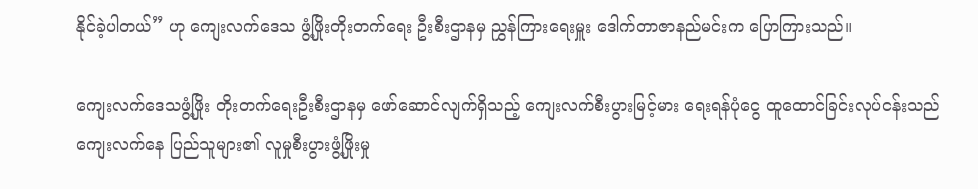နိုင်ခဲ့ပါတယ်” ဟု ကျေးလက်ဒေသ ဖွံ့ဖြိုးတိုးတက်ရေး ဦးစီးဌာနမှ ညွှန်ကြားရေးမှူး ဒေါက်တာဇာနည်မင်းက ပြောကြားသည်။

ကျေးလက်ဒေသဖွံ့ဖြိုး တိုးတက်ရေးဦးစီးဌာနမှ ဖော်ဆောင်လျက်ရှိသည့် ကျေးလက်စီးပွားမြင့်မား ရေးရန်ပုံငွေ ထူထောင်ခြင်းလုပ်ငန်းသည် ကျေးလက်နေ ပြည်သူများ၏ လူမှုစီးပွားဖွံ့ဖြိုးမှု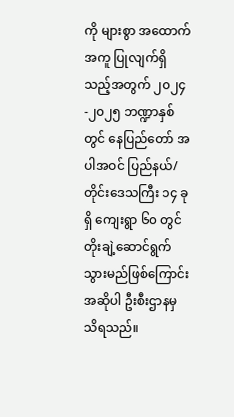ကို များစွာ အထောက်အကူ ပြုလျက်ရှိသည့်အတွက် ၂၀၂၄-၂၀၂၅ ဘဏ္ဍာနှစ်တွင် နေပြည်တော် အပါအဝင် ပြည်နယ်/တိုင်းဒေသကြီး ၁၄ ခုရှိ ကျေးရွာ ၆၀ တွင် တိုးချဲ့ဆောင်ရွက်သွားမည်ဖြစ်ကြောင်း အဆိုပါ ဦးစီးဌာနမှ သိရသည်။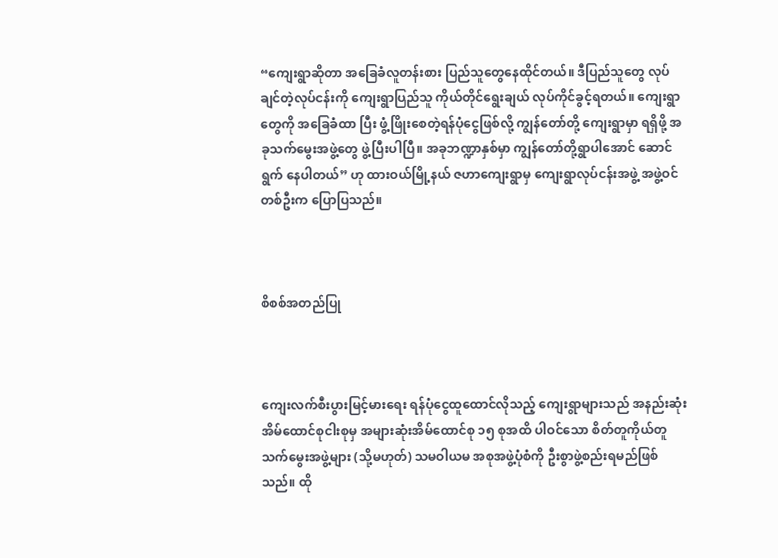“ကျေးရွာဆိုတာ အခြေခံလူတန်းစား ပြည်သူတွေနေထိုင်တယ်။ ဒီပြည်သူတွေ လုပ်ချင်တဲ့လုပ်ငန်းကို ကျေးရွာပြည်သူ ကိုယ်တိုင်ရွေးချယ် လုပ်ကိုင်ခွင့်ရတယ်။ ကျေးရွာတွေကို အခြေခံထာ ပြီး ဖွံ့ဖြိုးစေတဲ့ရန်ပုံငွေဖြစ်လို့ ကျွန်တော်တို့ ကျေးရွာမှာ ရရှိဖို့ အခုသက်မွေးအဖွဲ့တွေ ဖွဲ့ပြီးပါပြီ။ အခုဘဏ္ဍာနှစ်မှာ ကျွန်တော်တို့ရွာပါအောင် ဆောင်ရွက် နေပါတယ်” ဟု ထားဝယ်မြို့နယ် ဇဟာကျေးရွာမှ ကျေးရွာလုပ်ငန်းအဖွဲ့ အဖွဲ့ဝင်တစ်ဦးက ပြောပြသည်။



စိစစ်အတည်ပြု



ကျေးလက်စီးပွားမြင့်မားရေး ရန်ပုံငွေထူထောင်လိုသည့် ကျေးရွာများသည် အနည်းဆုံး အိမ်ထောင်စုငါးစုမှ အများဆုံးအိမ်ထောင်စု ၁၅ စုအထိ ပါဝင်သော စိတ်တူကိုယ်တူသက်မွေးအဖွဲ့များ (သို့မဟုတ်) သမဝါယမ အစုအဖွဲ့ပုံစံကို ဦးစွာဖွဲ့စည်းရမည်ဖြစ်သည်။ ထို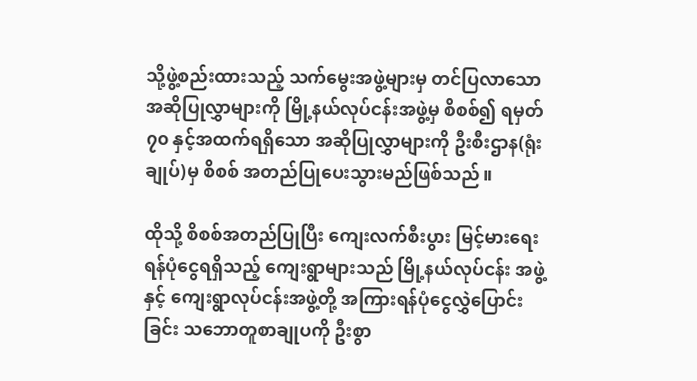သို့ဖွဲ့စည်းထားသည့် သက်မွေးအဖွဲ့များမှ တင်ပြလာသော အဆိုပြုလွှာများကို မြို့နယ်လုပ်ငန်းအဖွဲ့မှ စိစစ်၍ ရမှတ် ၇၀ နှင့်အထက်ရရှိသော အဆိုပြုလွှာများကို ဦးစီးဌာန(ရုံးချုပ်)မှ စိစစ် အတည်ပြုပေးသွားမည်ဖြစ်သည်။

ထိုသို့ စိစစ်အတည်ပြုပြီး ကျေးလက်စီးပွား မြင့်မားရေးရန်ပုံငွေရရှိသည့် ကျေးရွာများသည် မြို့နယ်လုပ်ငန်း အဖွဲ့နှင့် ကျေးရွာလုပ်ငန်းအဖွဲ့တို့ အကြားရန်ပုံငွေလွှဲပြောင်းခြင်း သဘောတူစာချုပကို ဦးစွာ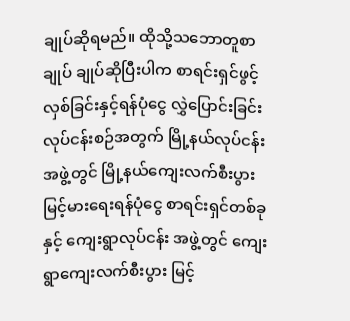ချုပ်ဆိုရမည်။ ထိုသို့သဘောတူစာချုပ် ချုပ်ဆိုပြီးပါက စာရင်းရှင်ဖွင့်လှစ်ခြင်းနှင့်ရန်ပုံငွေ လွှဲပြောင်းခြင်း လုပ်ငန်းစဉ်အတွက် မြို့နယ်လုပ်ငန်းအဖွဲ့တွင် မြို့နယ်ကျေးလက်စီးပွားမြင့်မားရေးရန်ပုံငွေ စာရင်းရှင်တစ်ခုနှင့် ကျေးရွာလုပ်ငန်း အဖွဲ့တွင် ကျေးရွာကျေးလက်စီးပွား မြင့်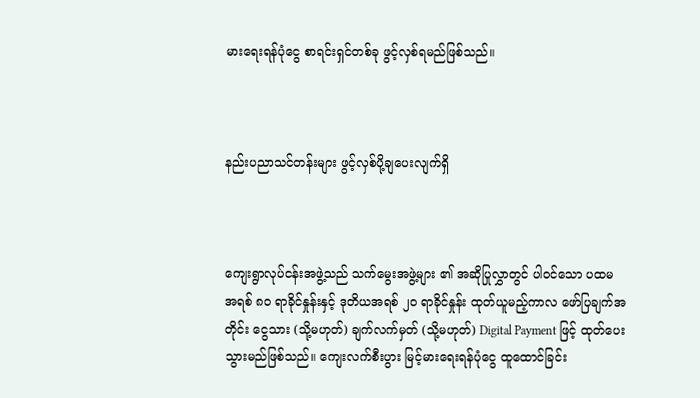မားရေးရန်ပုံငွေ စာရင်းရှင်တစ်ခု ဖွင့်လှစ်ရမည်ဖြစ်သည်။



နည်းပညာသင်တန်းများ ဖွင့်လှစ်ပို့ချပေးလျက်ရှိ



ကျေးရွာလုပ်ငန်းအဖွဲ့သည် သက်မွေးအဖွဲ့များ ၏ အဆိုပြုလွှာတွင် ပါဝင်သော ပထမအရစ် ၈၀ ရာခိုင်နှုန်းနှင့် ဒုတိယအရစ် ၂၀ ရာခိုင်နှုန်း ထုတ်ယူမည့်ကာလ ဖော်ပြချက်အတိုင်း ငွေသား (သို့မဟုတ်) ချက်လက်မှတ် (သို့မဟုတ်) Digital Payment ဖြင့် ထုတ်ပေးသွားမည်ဖြစ်သည်။ ကျေးလက်စီးပွား မြင့်မားရေးရန်ပုံငွေ ထူထောင်ခြင်း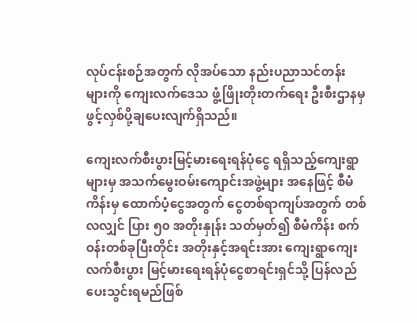လုပ်ငန်းစဉ်အတွက် လိုအပ်သော နည်းပညာသင်တန်းများကို ကျေးလက်ဒေသ ဖွံ့ဖြိုးတိုးတက်ရေး ဦးစီးဌာနမှ ဖွင့်လှစ်ပို့ချပေးလျက်ရှိသည်။

ကျေးလက်စီးပွားမြင့်မားရေးရန်ပုံငွေ ရရှိသည့်ကျေးရွာများမှ အသက်မွေးဝမ်းကျောင်းအဖွဲ့များ အနေဖြင့် စီမံကိန်းမှ ထောက်ပံ့ငွေအတွက် ငွေတစ်ရာကျပ်အတွက် တစ်လလျှင် ပြား ၅၀ အတိုးနှုန်း သတ်မှတ်၍ စီမံကိန်း စက်ဝန်းတစ်ခုပြီးတိုင်း အတိုးနှင့်အရင်းအား ကျေးရွာကျေးလက်စီးပွား မြင့်မားရေးရန်ပုံငွေစာရင်းရှင်သို့ ပြန်လည်ပေးသွင်းရမည်ဖြစ်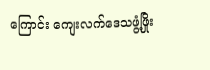ကြောင်း ကျေးလက်ဒေသဖွံ့ဖြိုး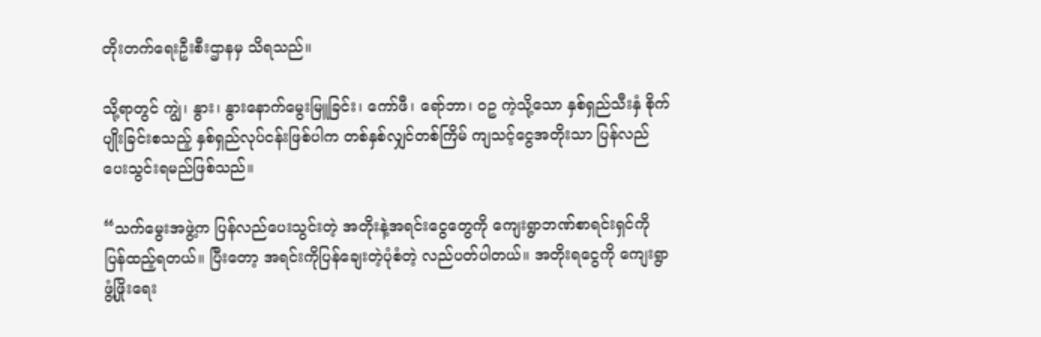တိုးတက်ရေးဦးစီးဌာနမှ သိရသည်။

သို့ရာတွင် ကျွဲ၊ နွား၊ နွားနောက်မွေးမြူခြင်း၊ ကော်ဖီ၊ ရော်ဘာ၊ ဝဥ ကဲ့သို့သော နှစ်ရှည်သီးနှံ စိုက်ပျိုးခြင်းစသည့် နှစ်ရှည်လုပ်ငန်းဖြစ်ပါက တစ်နှစ်လျှင်တစ်ကြိမ် ကျသင့်ငွေအတိုးသာ ပြန်လည်ပေးသွင်းရမည်ဖြစ်သည်။

“သက်မွေးအဖွဲ့က ပြန်လည်ပေးသွင်းတဲ့ အတိုးနဲ့အရင်းငွေတွေကို ကျေးရွာဘဏ်စာရင်းရှင်ကို ပြန်ထည့်ရတယ်။ ပြီးတော့ အရင်းကိုပြန်ချေးတဲ့ပုံစံတဲ့ လည်ပတ်ပါတယ်။ အတိုးရငွေကို ကျေးရွာဖွံ့ဖြိုးရေး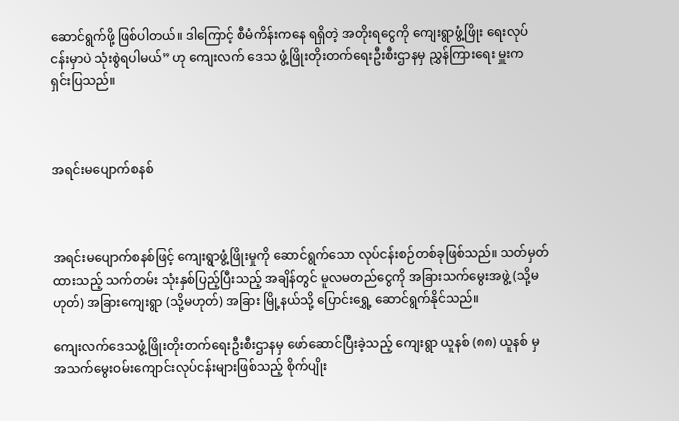ဆောင်ရွက်ဖို့ ဖြစ်ပါတယ်။ ဒါကြောင့် စီမံကိန်းကနေ ရရှိတဲ့ အတိုးရငွေကို ကျေးရွာဖွံ့ဖြိုး ရေးလုပ်ငန်းမှာပဲ သုံးစွဲရပါမယ်” ဟု ကျေးလက် ဒေသ ဖွံ့ဖြိုးတိုးတက်ရေးဦးစီးဌာနမှ ညွှန်ကြားရေး မှူးက ရှင်းပြသည်။



အရင်းမပျောက်စနစ်



အရင်းမပျောက်စနစ်ဖြင့် ကျေးရွာဖွံ့ဖြိုးမှုကို ဆောင်ရွက်သော လုပ်ငန်းစဉ်တစ်ခုဖြစ်သည်။ သတ်မှတ်ထားသည့် သက်တမ်း သုံးနှစ်ပြည့်ပြီးသည့် အချိန်တွင် မူလမတည်ငွေကို အခြားသက်မွေးအဖွဲ့ (သို့မဟုတ်) အခြားကျေးရွာ (သို့မဟုတ်) အခြား မြို့နယ်သို့ ပြောင်းရွှေ့ ဆောင်ရွက်နိုင်သည်။

ကျေးလက်ဒေသဖွံ့ဖြိုးတိုးတက်ရေးဦးစီးဌာနမှ ဖော်ဆောင်ပြီးခဲ့သည့် ကျေးရွာ ယူနစ် (၈၈) ယူနစ် မှ အသက်မွေးဝမ်းကျောင်းလုပ်ငန်းများဖြစ်သည့် စိုက်ပျိုး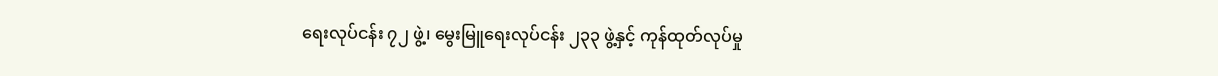ရေးလုပ်ငန်း ၇၂ ဖွဲ့၊ မွေးမြူရေးလုပ်ငန်း ၂၃၃ ဖွဲ့နှင့် ကုန်ထုတ်လုပ်မှု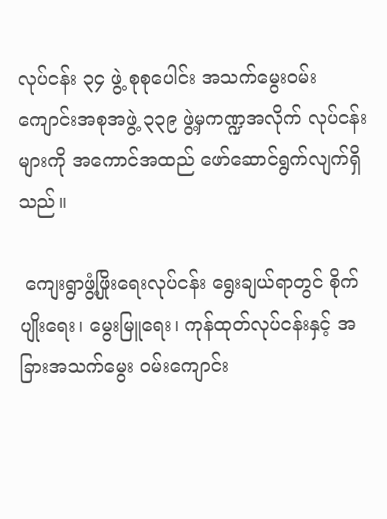လုပ်ငန်း ၃၄ ဖွဲ့ စုစုပေါင်း အသက်မွေးဝမ်းကျောင်းအစုအဖွဲ့ ၃၃၉ ဖွဲ့မှကဏ္ဍအလိုက် လုပ်ငန်းများကို အကောင်အထည် ဖော်ဆောင်ရွက်လျက်ရှိသည်။

 ကျေးရွာဖွံ့ဖြိုးရေးလုပ်ငန်း ရွေးချယ်ရာတွင် စိုက်ပျိုးရေး၊ မွေးမြူရေး၊ ကုန်ထုတ်လုပ်ငန်းနှင့် အခြားအသက်မွေး ဝမ်းကျောင်း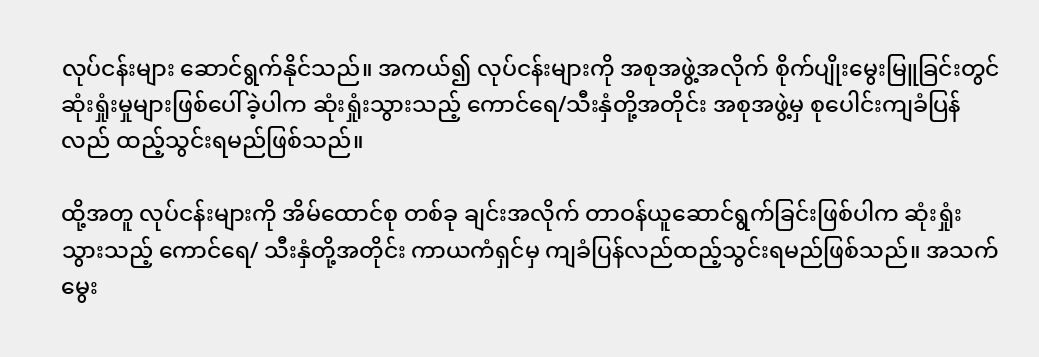လုပ်ငန်းများ ဆောင်ရွက်နိုင်သည်။ အကယ်၍ လုပ်ငန်းများကို အစုအဖွဲ့အလိုက် စိုက်ပျိုးမွေးမြူခြင်းတွင် ဆုံးရှုံးမှုများဖြစ်ပေါ်ခဲ့ပါက ဆုံးရှုံးသွားသည့် ကောင်ရေ/သီးနှံတို့အတိုင်း အစုအဖွဲ့မှ စုပေါင်းကျခံပြန်လည် ထည့်သွင်းရမည်ဖြစ်သည်။

ထို့အတူ လုပ်ငန်းများကို အိမ်ထောင်စု တစ်ခု ချင်းအလိုက် တာဝန်ယူဆောင်ရွက်ခြင်းဖြစ်ပါက ဆုံးရှုံးသွားသည့် ကောင်ရေ/ သီးနှံတို့အတိုင်း ကာယကံရှင်မှ ကျခံပြန်လည်ထည့်သွင်းရမည်ဖြစ်သည်။ အသက်မွေး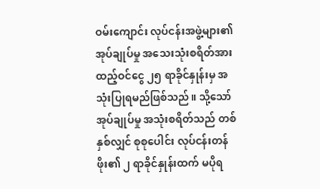ဝမ်းကျောင်း လုပ်ငန်းအဖွဲ့များ၏ အုပ်ချုပ်မှု အသေးသုံးစရိတ်အား ထည့်ဝင်ငွေ ၂၅ ရာခိုင်နှုန်းမှ အသုံးပြုရမည်ဖြစ်သည်။ သို့သော် အုပ်ချုပ်မှု အသုံးစရိတ်သည် တစ်နှစ်လျှင် စုစုပေါင်း လုပ်ငန်းတန်ဖိုး၏ ၂ ရာခိုင်နှုန်းထက် မပိုရ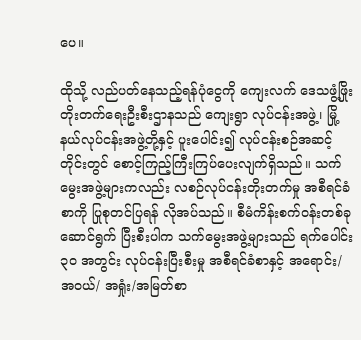ပေ။

ထိုသို့ လည်ပတ်နေသည့်ရန်ပုံငွေကို ကျေးလက် ဒေသဖွံ့ဖြိုးတိုးတက်ရေးဦးစီးဌာနသည် ကျေးရွာ လုပ်ငန်းအဖွဲ့၊ မြို့နယ်လုပ်ငန်းအဖွဲ့တို့နှင့် ပူးပေါင်း၍ လုပ်ငန်းစဉ်အဆင့်တိုင်းတွင် စောင့်ကြည့်ကြီးကြပ်ပေးလျက်ရှိသည်။ သက်မွေးအဖွဲ့များကလည်း လစဉ်လုပ်ငန်းတိုးတက်မှု အစီရင်ခံစာကို ပြုစုတင်ပြရန် လိုအပ်သည်။ စီမံကိန်းစက်ဝန်းတစ်ခု ဆောင်ရွက် ပြီးစီးပါက သက်မွေးအဖွဲ့များသည် ရက်ပေါင်း ၃၀ အတွင်း လုပ်ငန်းပြီးစီးမှု အစီရင်ခံစာနှင့် အရောင်း/ အဝယ်/ အရှုံး/အမြတ်စာ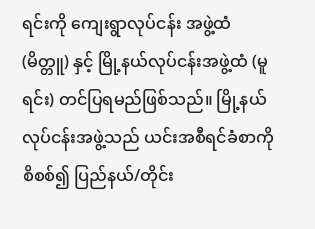ရင်းကို ကျေးရွာလုပ်ငန်း အဖွဲ့ထံ (မိတ္တူ) နှင့် မြို့နယ်လုပ်ငန်းအဖွဲ့ထံ (မူရင်း) တင်ပြရမည်ဖြစ်သည်။ မြို့နယ်လုပ်ငန်းအဖွဲ့သည် ယင်းအစီရင်ခံစာကို စိစစ်၍ ပြည်နယ်/တိုင်း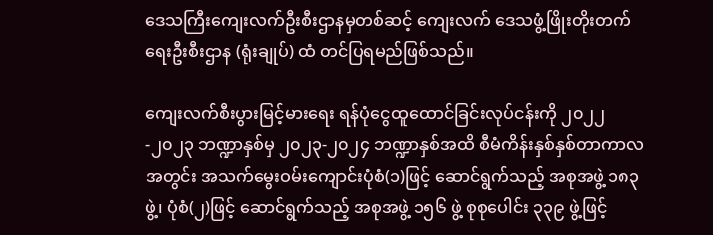ဒေသကြီးကျေးလက်ဦးစီးဌာနမှတစ်ဆင့် ကျေးလက် ဒေသဖွံ့ဖြိုးတိုးတက်ရေးဦးစီးဌာန (ရုံးချုပ်) ထံ တင်ပြရမည်ဖြစ်သည်။

ကျေးလက်စီးပွားမြင့်မားရေး ရန်ပုံငွေထူထောင်ခြင်းလုပ်ငန်းကို ၂၀၂၂-၂၀၂၃ ဘဏ္ဍာနှစ်မှ ၂၀၂၃-၂၀၂၄ ဘဏ္ဍာနှစ်အထိ စီမံကိန်းနှစ်နှစ်တာကာလအတွင်း အသက်မွေးဝမ်းကျောင်းပုံစံ(၁)ဖြင့် ဆောင်ရွက်သည့် အစုအဖွဲ့ ၁၈၃ ဖွဲ့၊ ပုံစံ(၂)ဖြင့် ဆောင်ရွက်သည့် အစုအဖွဲ့ ၁၅၆ ဖွဲ့ စုစုပေါင်း ၃၃၉ ဖွဲ့ဖြင့်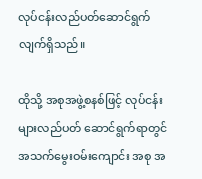လုပ်ငန်းလည်ပတ်ဆောင်ရွက်လျက်ရှိသည်။

ထိုသို့ အစုအဖွဲ့စနစ်ဖြင့် လုပ်ငန်းများလည်ပတ် ဆောင်ရွက်ရာတွင် အသက်မွေးဝမ်းကျောင်း အစု အ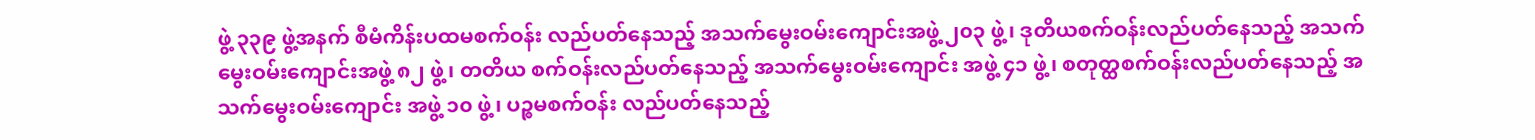ဖွဲ့ ၃၃၉ ဖွဲ့အနက် စီမံကိန်းပထမစက်ဝန်း လည်ပတ်နေသည့် အသက်မွေးဝမ်းကျောင်းအဖွဲ့ ၂၀၃ ဖွဲ့၊ ဒုတိယစက်ဝန်းလည်ပတ်နေသည့် အသက်မွေးဝမ်းကျောင်းအဖွဲ့ ၈၂ ဖွဲ့၊ တတိယ စက်ဝန်းလည်ပတ်နေသည့် အသက်မွေးဝမ်းကျောင်း အဖွဲ့ ၄၁ ဖွဲ့၊ စတုတ္ထစက်ဝန်းလည်ပတ်နေသည့် အသက်မွေးဝမ်းကျောင်း အဖွဲ့ ၁၀ ဖွဲ့၊ ပဉ္စမစက်ဝန်း လည်ပတ်နေသည့်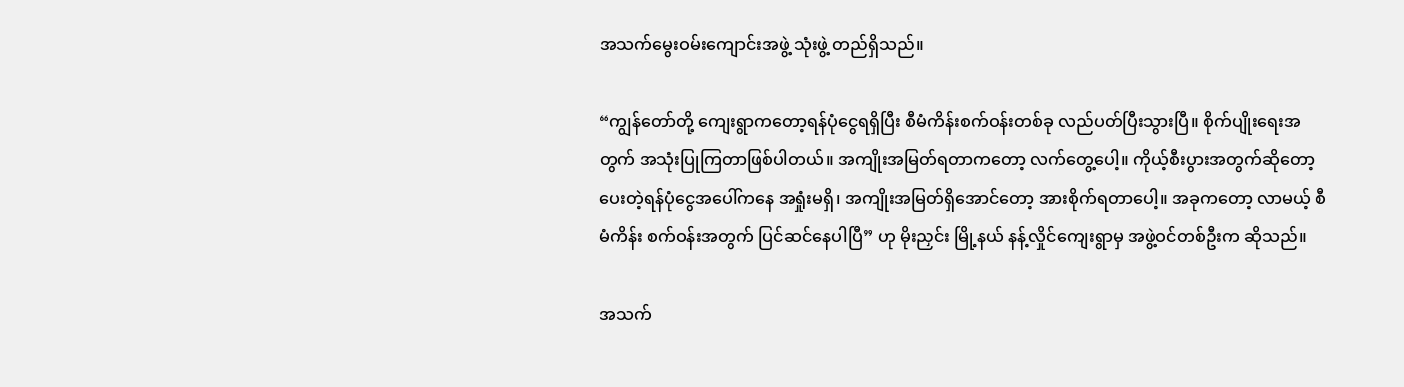အသက်မွေးဝမ်းကျောင်းအဖွဲ့ သုံးဖွဲ့ တည်ရှိသည်။

“ကျွန်တော်တို့ ကျေးရွာကတော့ရန်ပုံငွေရရှိပြီး စီမံကိန်းစက်ဝန်းတစ်ခု လည်ပတ်ပြီးသွားပြီ။ စိုက်ပျိုးရေးအတွက် အသုံးပြုကြတာဖြစ်ပါတယ်။ အကျိုးအမြတ်ရတာကတော့ လက်တွေ့ပေါ့။ ကိုယ့်စီးပွားအတွက်ဆိုတော့ ပေးတဲ့ရန်ပုံငွေအပေါ်ကနေ အရှုံးမရှိ၊ အကျိုးအမြတ်ရှိအောင်တော့ အားစိုက်ရတာပေါ့။ အခုကတော့ လာမယ့် စီမံကိန်း စက်ဝန်းအတွက် ပြင်ဆင်နေပါပြီ” ဟု မိုးညှင်း မြို့နယ် နန့်လှိုင်ကျေးရွာမှ အဖွဲ့ဝင်တစ်ဦးက ဆိုသည်။

အသက်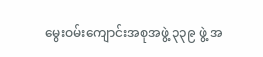မွေးဝမ်းကျောင်းအစုအဖွဲ့ ၃၃၉ ဖွဲ့ အ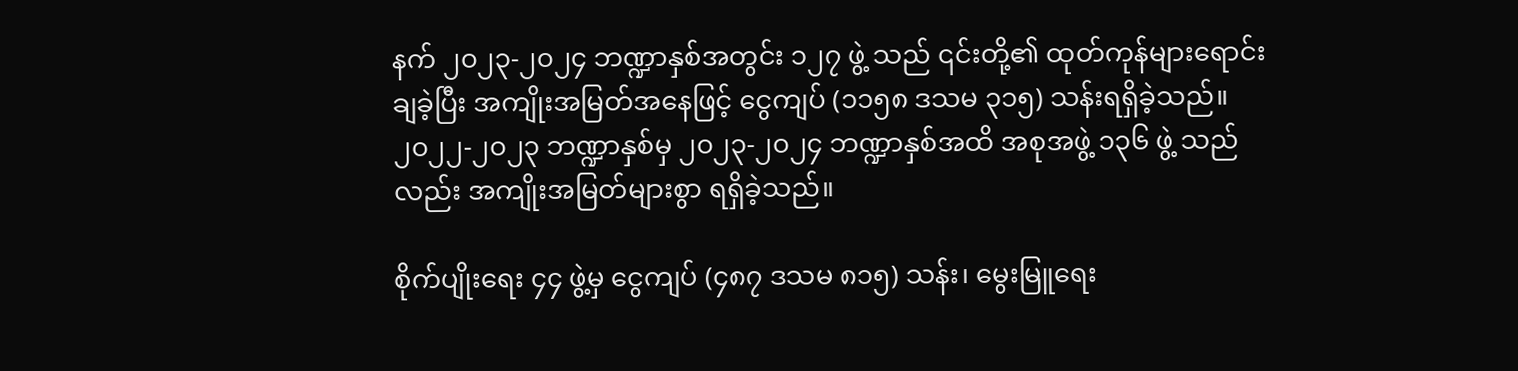နက် ၂၀၂၃-၂၀၂၄ ဘဏ္ဍာနှစ်အတွင်း ၁၂၇ ဖွဲ့ သည် ၎င်းတို့၏ ထုတ်ကုန်များရောင်းချခဲ့ပြီး အကျိုးအမြတ်အနေဖြင့် ငွေကျပ် (၁၁၅၈ ဒသမ ၃၁၅) သန်းရရှိခဲ့သည်။ ၂၀၂၂-၂၀၂၃ ဘဏ္ဍာနှစ်မှ ၂၀၂၃-၂၀၂၄ ဘဏ္ဍာနှစ်အထိ အစုအဖွဲ့ ၁၃၆ ဖွဲ့ သည်လည်း အကျိုးအမြတ်များစွာ ရရှိခဲ့သည်။

စိုက်ပျိုးရေး ၄၄ ဖွဲ့မှ ငွေကျပ် (၄၈၇ ဒသမ ၈၁၅) သန်း၊ မွေးမြူရေး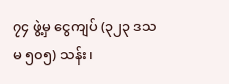၇၄ ဖွဲ့မှ ငွေကျပ် (၃၂၃ ဒသမ ၅၀၅) သန်း၊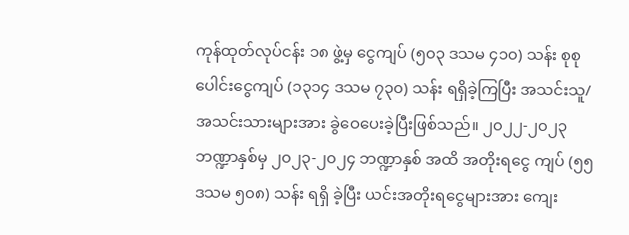ကုန်ထုတ်လုပ်ငန်း ၁၈ ဖွဲ့မှ ငွေကျပ် (၅၀၃ ဒသမ ၄၁၀) သန်း စုစုပေါင်းငွေကျပ် (၁၃၁၄ ဒသမ ၇၃၀) သန်း ရရှိခဲ့ကြပြီး အသင်းသူ/အသင်းသားများအား ခွဲဝေပေးခဲ့ပြီးဖြစ်သည်။ ၂၀၂၂-၂၀၂၃ ဘဏ္ဍာနှစ်မှ ၂၀၂၃-၂၀၂၄ ဘဏ္ဍာနှစ် အထိ အတိုးရငွေ ကျပ် (၅၅ ဒသမ ၅၀၈) သန်း ရရှိ ခဲ့ပြီး ယင်းအတိုးရငွေများအား ကျေး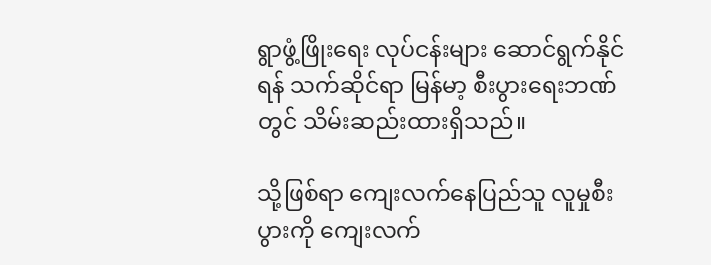ရွာဖွံ့ဖြိုးရေး လုပ်ငန်းများ ဆောင်ရွက်နိုင်ရန် သက်ဆိုင်ရာ မြန်မာ့ စီးပွားရေးဘဏ်တွင် သိမ်းဆည်းထားရှိသည်။

သို့ဖြစ်ရာ ကျေးလက်နေပြည်သူ လူမှုစီးပွားကို ကျေးလက်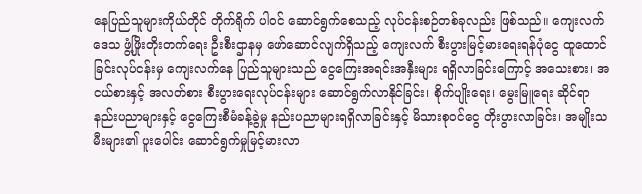နေပြည်သူများကိုယ်တိုင် တိုက်ရိုက် ပါဝင် ဆောင်ရွက်စေသည့် လုပ်ငန်းစဉ်တစ်ခုလည်း ဖြစ်သည်။ ကျေးလက်ဒေသ ဖွံ့ဖြိုးတိုးတက်ရေး ဦးစီးဌာနမှ ဖော်ဆောင်လျက်ရှိသည့် ကျေးလက် စီးပွားမြင့်မားရေးရန်ပုံငွေ ထူထောင်ခြင်းလုပ်ငန်းမှ ကျေးလက်နေ ပြည်သူများသည် ငွေကြေးအရင်းအနှီးများ ရရှိလာခြင်းကြောင့် အသေးစား၊ အငယ်စားနှင့် အလတ်စား စီးပွားရေးလုပ်ငန်းများ ဆောင်ရွက်လာနိုင်ခြင်း၊ စိုက်ပျိုးရေး၊ မွေးမြူရေး ဆိုင်ရာ နည်းပညာများနှင့် ငွေကြေးစီမံခန့်ခွဲမှု နည်းပညာများရရှိလာခြင်းနှင့် မိသားစုဝင်ငွေ တိုးပွားလာခြင်း၊ အမျိုးသမီးများ၏ ပူးပေါင်း ဆောင်ရွက်မှုမြင့်မားလာ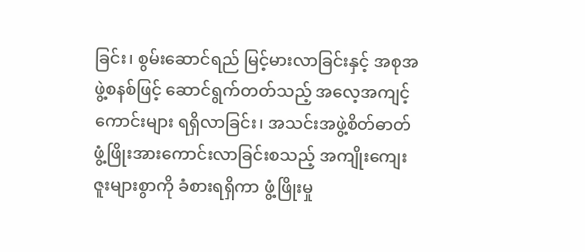ခြင်း၊ စွမ်းဆောင်ရည် မြင့်မားလာခြင်းနှင့် အစုအဖွဲ့စနစ်ဖြင့် ဆောင်ရွက်တတ်သည့် အလေ့အကျင့်ကောင်းများ ရရှိလာခြင်း၊ အသင်းအဖွဲ့စိတ်ဓာတ် ဖွံ့ဖြိုးအားကောင်းလာခြင်းစသည့် အကျိုးကျေးဇူးများစွာကို ခံစားရရှိကာ ဖွံ့ဖြိုးမှု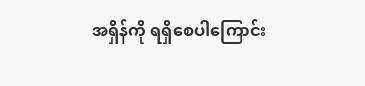အရှိန်ကို ရရှိစေပါကြောင်း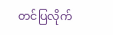တင်ပြလိုက်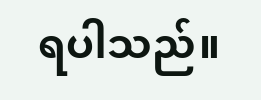ရပါသည်။